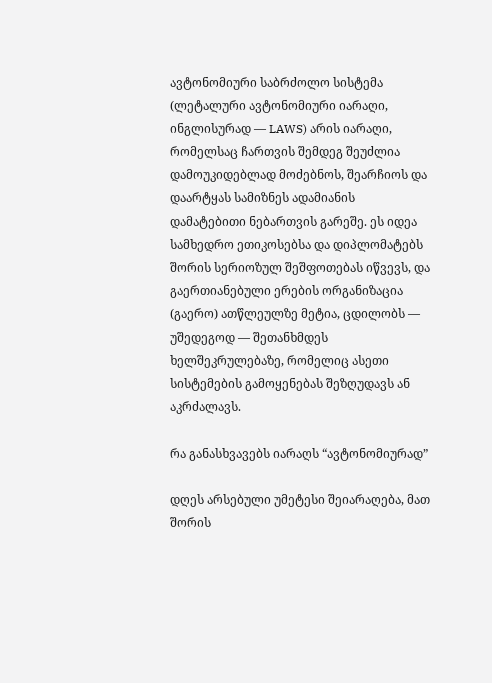ავტონომიური საბრძოლო სისტემა (ლეტალური ავტონომიური იარაღი, ინგლისურად — LAWS) არის იარაღი, რომელსაც ჩართვის შემდეგ შეუძლია დამოუკიდებლად მოძებნოს, შეარჩიოს და დაარტყას სამიზნეს ადამიანის დამატებითი ნებართვის გარეშე. ეს იდეა სამხედრო ეთიკოსებსა და დიპლომატებს შორის სერიოზულ შეშფოთებას იწვევს, და გაერთიანებული ერების ორგანიზაცია (გაერო) ათწლეულზე მეტია, ცდილობს — უშედეგოდ — შეთანხმდეს ხელშეკრულებაზე, რომელიც ასეთი სისტემების გამოყენებას შეზღუდავს ან აკრძალავს.

რა განასხვავებს იარაღს “ავტონომიურად”

დღეს არსებული უმეტესი შეიარაღება, მათ შორის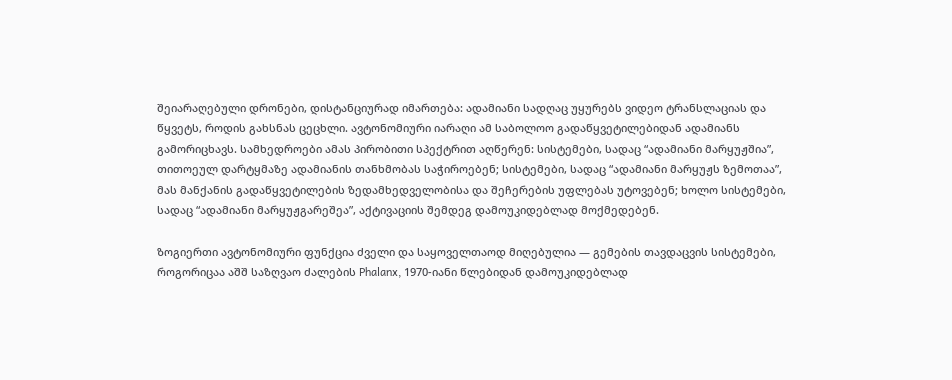შეიარაღებული დრონები, დისტანციურად იმართება: ადამიანი სადღაც უყურებს ვიდეო ტრანსლაციას და წყვეტს, როდის გახსნას ცეცხლი. ავტონომიური იარაღი ამ საბოლოო გადაწყვეტილებიდან ადამიანს გამორიცხავს. სამხედროები ამას პირობითი სპექტრით აღწერენ: სისტემები, სადაც “ადამიანი მარყუჟშია”, თითოეულ დარტყმაზე ადამიანის თანხმობას საჭიროებენ; სისტემები, სადაც “ადამიანი მარყუჟს ზემოთაა”, მას მანქანის გადაწყვეტილების ზედამხედველობისა და შეჩერების უფლებას უტოვებენ; ხოლო სისტემები, სადაც “ადამიანი მარყუჟგარეშეა”, აქტივაციის შემდეგ დამოუკიდებლად მოქმედებენ.

ზოგიერთი ავტონომიური ფუნქცია ძველი და საყოველთაოდ მიღებულია — გემების თავდაცვის სისტემები, როგორიცაა აშშ საზღვაო ძალების Phalanx, 1970-იანი წლებიდან დამოუკიდებლად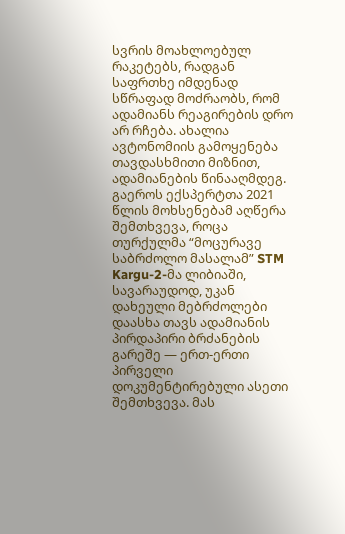სვრის მოახლოებულ რაკეტებს, რადგან საფრთხე იმდენად სწრაფად მოძრაობს, რომ ადამიანს რეაგირების დრო არ რჩება. ახალია ავტონომიის გამოყენება თავდასხმითი მიზნით, ადამიანების წინააღმდეგ. გაეროს ექსპერტთა 2021 წლის მოხსენებამ აღწერა შემთხვევა, როცა თურქულმა “მოცურავე საბრძოლო მასალამ” STM Kargu-2-მა ლიბიაში, სავარაუდოდ, უკან დახეული მებრძოლები დაასხა თავს ადამიანის პირდაპირი ბრძანების გარეშე — ერთ-ერთი პირველი დოკუმენტირებული ასეთი შემთხვევა. მას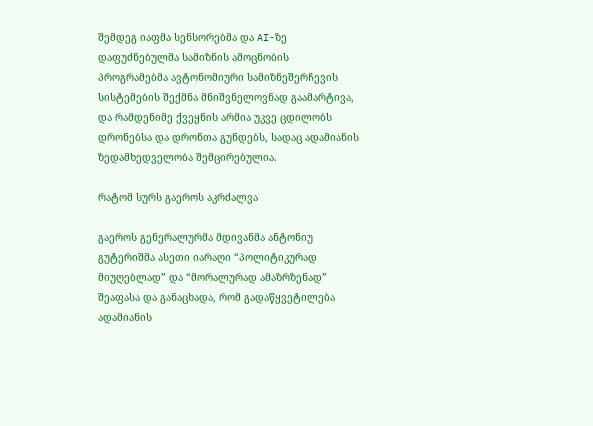შემდეგ იაფმა სენსორებმა და AI-ზე დაფუძნებულმა სამიზნის ამოცნობის პროგრამებმა ავტონომიური სამიზნეშერჩევის სისტემების შექმნა მნიშვნელოვნად გაამარტივა, და რამდენიმე ქვეყნის არმია უკვე ცდილობს დრონებსა და დრონთა გუნდებს, სადაც ადამიანის ზედამხედველობა შემცირებულია.

რატომ სურს გაეროს აკრძალვა

გაეროს გენერალურმა მდივანმა ანტონიუ გუტერიშმა ასეთი იარაღი “პოლიტიკურად მიუღებლად” და “მორალურად ამაზრზენად” შეაფასა და განაცხადა, რომ გადაწყვეტილება ადამიანის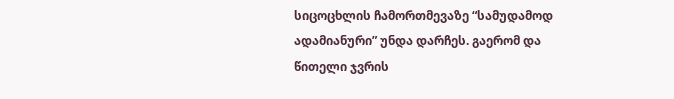სიცოცხლის ჩამორთმევაზე “სამუდამოდ ადამიანური” უნდა დარჩეს. გაერომ და წითელი ჯვრის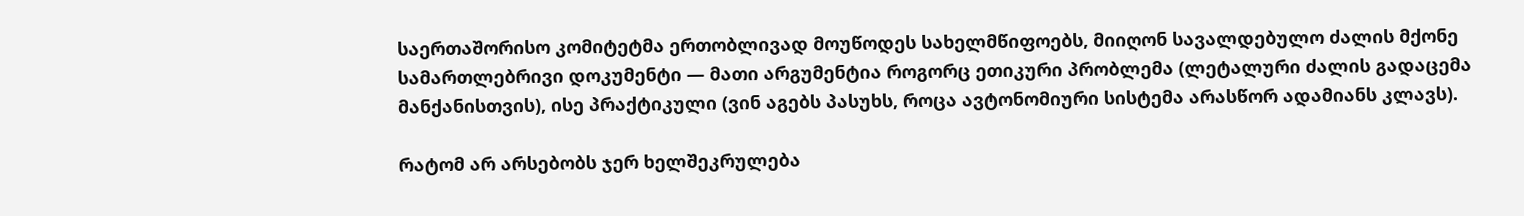საერთაშორისო კომიტეტმა ერთობლივად მოუწოდეს სახელმწიფოებს, მიიღონ სავალდებულო ძალის მქონე სამართლებრივი დოკუმენტი — მათი არგუმენტია როგორც ეთიკური პრობლემა (ლეტალური ძალის გადაცემა მანქანისთვის), ისე პრაქტიკული (ვინ აგებს პასუხს, როცა ავტონომიური სისტემა არასწორ ადამიანს კლავს).

რატომ არ არსებობს ჯერ ხელშეკრულება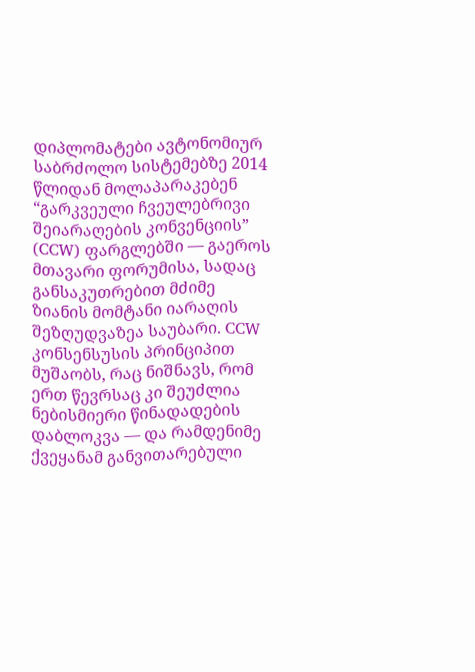დიპლომატები ავტონომიურ საბრძოლო სისტემებზე 2014 წლიდან მოლაპარაკებენ “გარკვეული ჩვეულებრივი შეიარაღების კონვენციის” (CCW) ფარგლებში — გაეროს მთავარი ფორუმისა, სადაც განსაკუთრებით მძიმე ზიანის მომტანი იარაღის შეზღუდვაზეა საუბარი. CCW კონსენსუსის პრინციპით მუშაობს, რაც ნიშნავს, რომ ერთ წევრსაც კი შეუძლია ნებისმიერი წინადადების დაბლოკვა — და რამდენიმე ქვეყანამ განვითარებული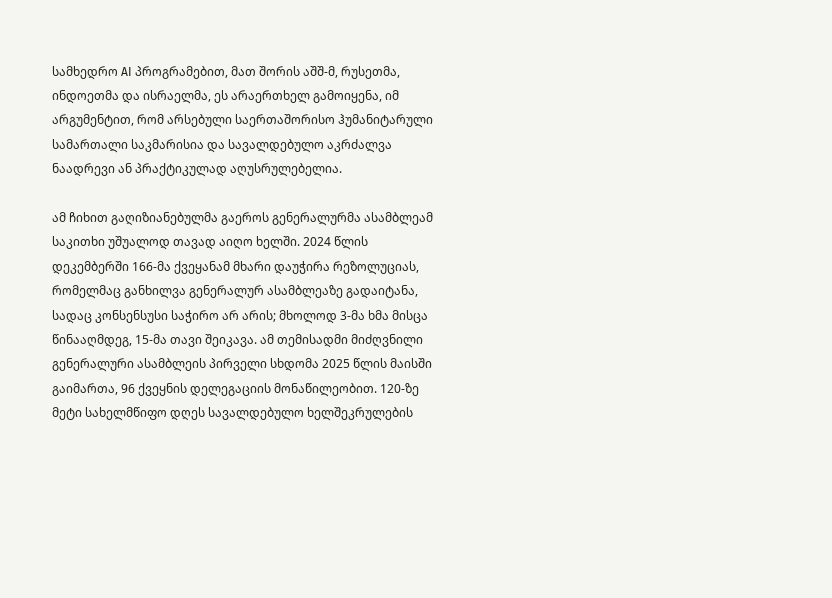სამხედრო AI პროგრამებით, მათ შორის აშშ-მ, რუსეთმა, ინდოეთმა და ისრაელმა, ეს არაერთხელ გამოიყენა, იმ არგუმენტით, რომ არსებული საერთაშორისო ჰუმანიტარული სამართალი საკმარისია და სავალდებულო აკრძალვა ნაადრევი ან პრაქტიკულად აღუსრულებელია.

ამ ჩიხით გაღიზიანებულმა გაეროს გენერალურმა ასამბლეამ საკითხი უშუალოდ თავად აიღო ხელში. 2024 წლის დეკემბერში 166-მა ქვეყანამ მხარი დაუჭირა რეზოლუციას, რომელმაც განხილვა გენერალურ ასამბლეაზე გადაიტანა, სადაც კონსენსუსი საჭირო არ არის; მხოლოდ 3-მა ხმა მისცა წინააღმდეგ, 15-მა თავი შეიკავა. ამ თემისადმი მიძღვნილი გენერალური ასამბლეის პირველი სხდომა 2025 წლის მაისში გაიმართა, 96 ქვეყნის დელეგაციის მონაწილეობით. 120-ზე მეტი სახელმწიფო დღეს სავალდებულო ხელშეკრულების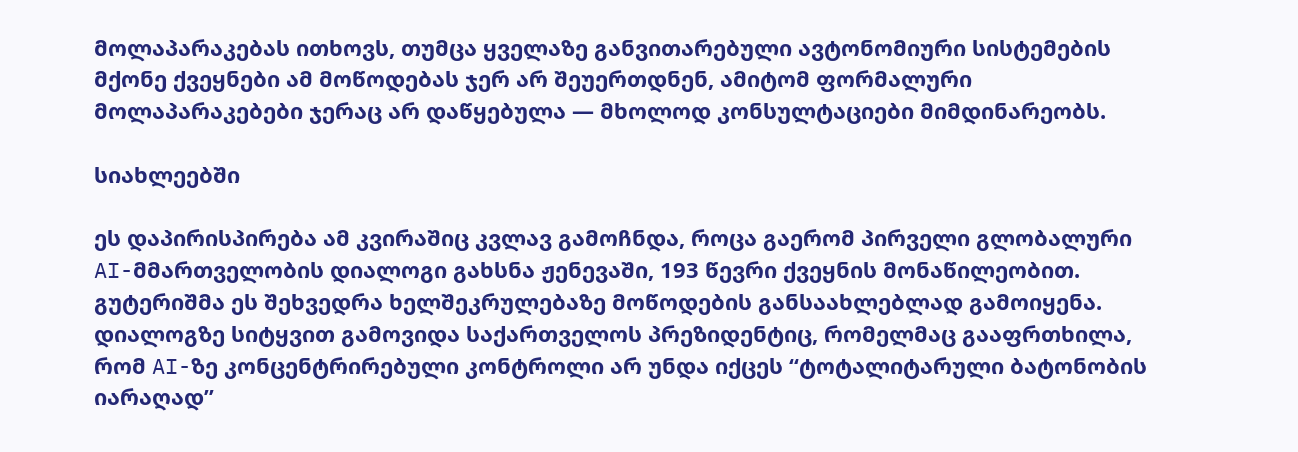მოლაპარაკებას ითხოვს, თუმცა ყველაზე განვითარებული ავტონომიური სისტემების მქონე ქვეყნები ამ მოწოდებას ჯერ არ შეუერთდნენ, ამიტომ ფორმალური მოლაპარაკებები ჯერაც არ დაწყებულა — მხოლოდ კონსულტაციები მიმდინარეობს.

სიახლეებში

ეს დაპირისპირება ამ კვირაშიც კვლავ გამოჩნდა, როცა გაერომ პირველი გლობალური AI-მმართველობის დიალოგი გახსნა ჟენევაში, 193 წევრი ქვეყნის მონაწილეობით. გუტერიშმა ეს შეხვედრა ხელშეკრულებაზე მოწოდების განსაახლებლად გამოიყენა. დიალოგზე სიტყვით გამოვიდა საქართველოს პრეზიდენტიც, რომელმაც გააფრთხილა, რომ AI-ზე კონცენტრირებული კონტროლი არ უნდა იქცეს “ტოტალიტარული ბატონობის იარაღად”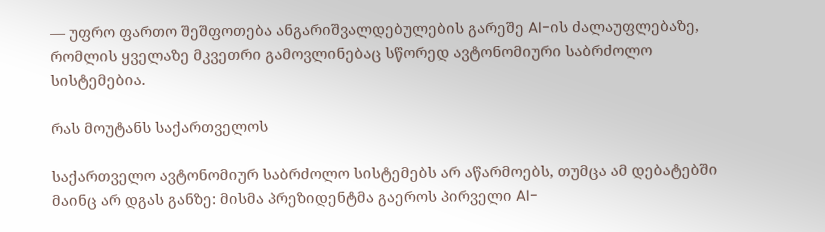— უფრო ფართო შეშფოთება ანგარიშვალდებულების გარეშე AI-ის ძალაუფლებაზე, რომლის ყველაზე მკვეთრი გამოვლინებაც სწორედ ავტონომიური საბრძოლო სისტემებია.

რას მოუტანს საქართველოს

საქართველო ავტონომიურ საბრძოლო სისტემებს არ აწარმოებს, თუმცა ამ დებატებში მაინც არ დგას განზე: მისმა პრეზიდენტმა გაეროს პირველი AI-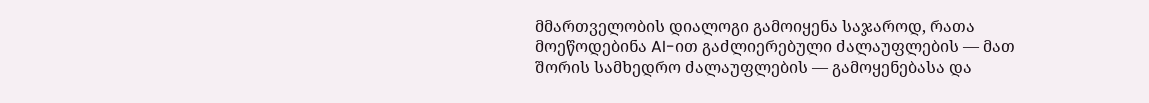მმართველობის დიალოგი გამოიყენა საჯაროდ, რათა მოეწოდებინა AI-ით გაძლიერებული ძალაუფლების — მათ შორის სამხედრო ძალაუფლების — გამოყენებასა და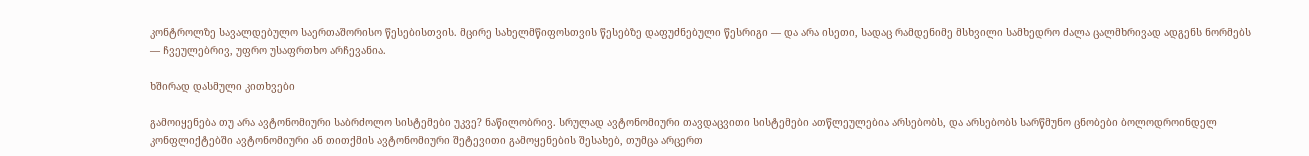კონტროლზე სავალდებულო საერთაშორისო წესებისთვის. მცირე სახელმწიფოსთვის წესებზე დაფუძნებული წესრიგი — და არა ისეთი, სადაც რამდენიმე მსხვილი სამხედრო ძალა ცალმხრივად ადგენს ნორმებს — ჩვეულებრივ, უფრო უსაფრთხო არჩევანია.

ხშირად დასმული კითხვები

გამოიყენება თუ არა ავტონომიური საბრძოლო სისტემები უკვე? ნაწილობრივ. სრულად ავტონომიური თავდაცვითი სისტემები ათწლეულებია არსებობს, და არსებობს სარწმუნო ცნობები ბოლოდროინდელ კონფლიქტებში ავტონომიური ან თითქმის ავტონომიური შეტევითი გამოყენების შესახებ, თუმცა არცერთ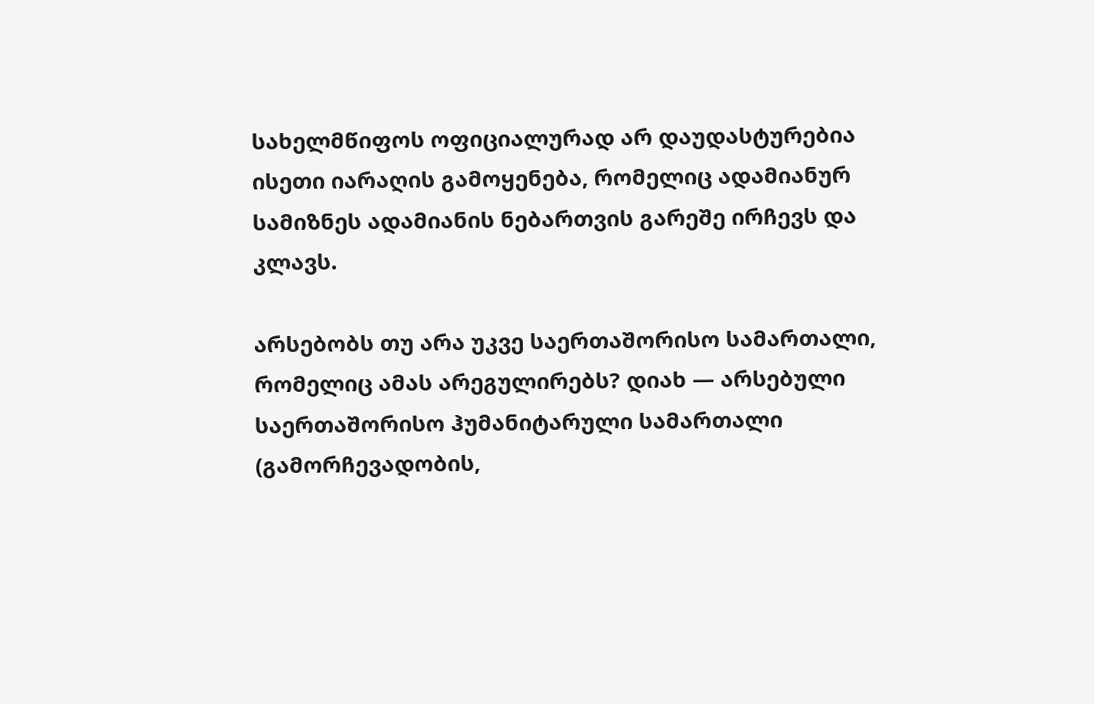სახელმწიფოს ოფიციალურად არ დაუდასტურებია ისეთი იარაღის გამოყენება, რომელიც ადამიანურ სამიზნეს ადამიანის ნებართვის გარეშე ირჩევს და კლავს.

არსებობს თუ არა უკვე საერთაშორისო სამართალი, რომელიც ამას არეგულირებს? დიახ — არსებული საერთაშორისო ჰუმანიტარული სამართალი (გამორჩევადობის,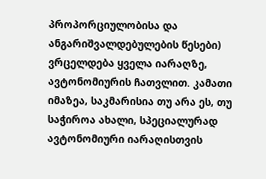პროპორციულობისა და ანგარიშვალდებულების წესები) ვრცელდება ყველა იარაღზე, ავტონომიურის ჩათვლით. კამათი იმაზეა, საკმარისია თუ არა ეს, თუ საჭიროა ახალი, სპეციალურად ავტონომიური იარაღისთვის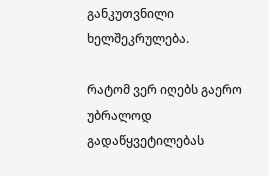განკუთვნილი ხელშეკრულება.

რატომ ვერ იღებს გაერო უბრალოდ გადაწყვეტილებას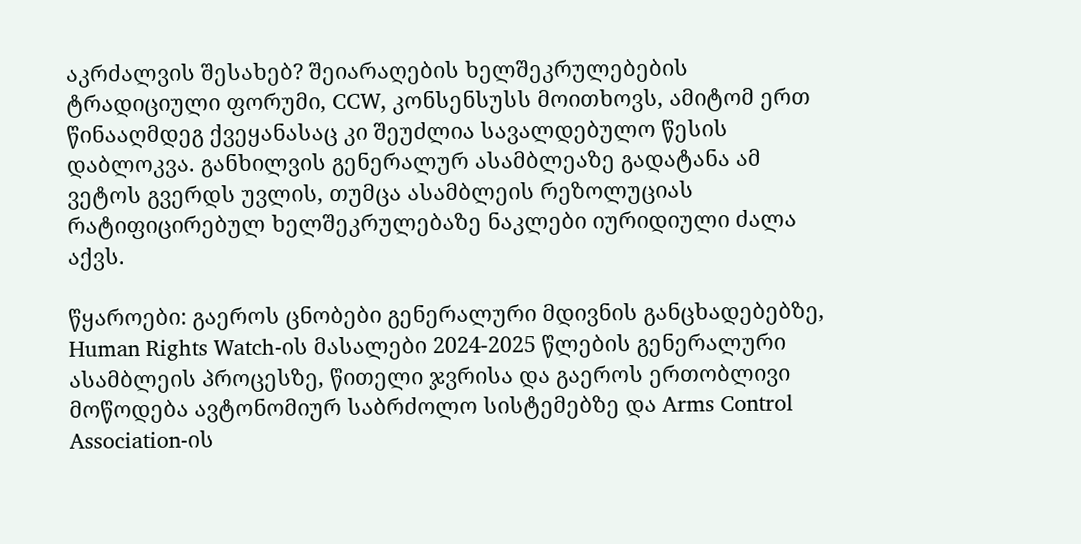აკრძალვის შესახებ? შეიარაღების ხელშეკრულებების ტრადიციული ფორუმი, CCW, კონსენსუსს მოითხოვს, ამიტომ ერთ წინააღმდეგ ქვეყანასაც კი შეუძლია სავალდებულო წესის დაბლოკვა. განხილვის გენერალურ ასამბლეაზე გადატანა ამ ვეტოს გვერდს უვლის, თუმცა ასამბლეის რეზოლუციას რატიფიცირებულ ხელშეკრულებაზე ნაკლები იურიდიული ძალა აქვს.

წყაროები: გაეროს ცნობები გენერალური მდივნის განცხადებებზე, Human Rights Watch-ის მასალები 2024-2025 წლების გენერალური ასამბლეის პროცესზე, წითელი ჯვრისა და გაეროს ერთობლივი მოწოდება ავტონომიურ საბრძოლო სისტემებზე და Arms Control Association-ის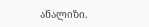ანალიზი.